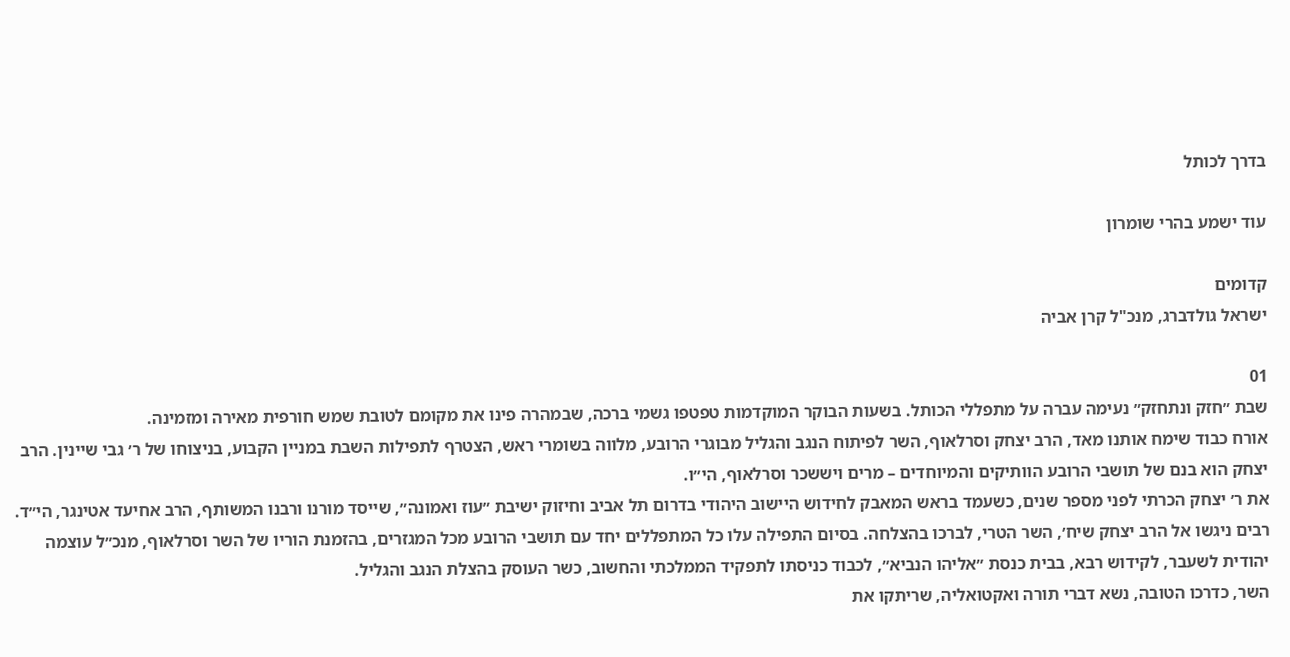בדרך לכותל

עוד ישמע בהרי שומרון

קדומים
ישראל גולדברג, מנכ"ל קרן אביה

01
שבת ״חזק ונתחזק״ נעימה עברה על מתפללי הכותל. בשעות הבוקר המוקדמות טפטפו גשמי ברכה, שבמהרה פינו את מקומם לטובת שמש חורפית מאירה ומזמינה.
אורח כבוד שימח אותנו מאד, הרב יצחק וסרלאוף, השר לפיתוח הנגב והגליל מבוגרי הרובע, מלווה בשומרי ראש, הצטרף לתפילות השבת במניין הקבוע, בניצוחו של ר׳ גבי שיינין. הרב יצחק הוא בנם של תושבי הרובע הוותיקים והמיוחדים – מרים ויששכר וסרלאוף, הי״ו.
את ר׳ יצחק הכרתי לפני מספר שנים, כשעמד בראש המאבק לחידוש היישוב היהודי בדרום תל אביב וחיזוק ישיבת ״עוז ואמונה״, שייסד מורנו ורבנו המשותף, הרב אחיעד אטינגר, הי״ד.
רבים ניגשו אל הרב יצחק שיח׳, השר הטרי, לברכו בהצלחה. בסיום התפילה עלו כל המתפללים יחד עם תושבי הרובע מכל המגזרים, בהזמנת הוריו של השר וסרלאוף, מנכ״ל עוצמה יהודית לשעבר, לקידוש רבא, בבית כנסת ״אליהו הנביא״, לכבוד כניסתו לתפקיד הממלכתי והחשוב, כשר העוסק בהצלת הנגב והגליל.
השר, כדרכו הטובה, נשא דברי תורה ואקטואליה, שריתקו את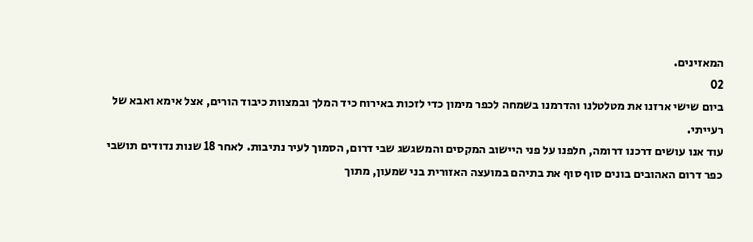המאזינים.
02
ביום שישי ארזנו את מטלטלנו והדרמנו בשמחה לכפר מימון כדי לזכות באירוח כיד המלך ובמצוות כיבוד הורים, אצל אימא ואבא של רעייתי.
עוד אנו עושים דרכנו דרומה, חלפנו על פני היישוב המקסים והמשגשג שבי דרום, הסמוך לעיר נתיבות. לאחר 18 שנות נדודים תושבי כפר דרום האהובים בונים סוף סוף את בתיהם במועצה האזורית בני שמעון, מתוך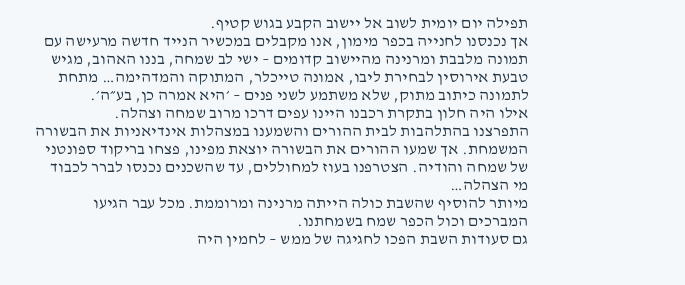תפילה יום יומית לשוב אל יישוב הקבע בגוש קטיף.
אך נכנסנו לחנייה בכפר מימון, אנו מקבלים במכשיר הנייד חדשה מרעישה עם תמונה מלבבת ומרנינה מהיישוב קדומים – ישי לב שמחה, בננו האהוב, מגיש טבעת אירוסין לבחירת ליבו, אמונה טייכלר, המתוקה והמדהימה… מתחת לתמונה כיתוב מתוק, שלא משתמע לשני פנים – ׳היא אמרה כן, בע״ה׳.
אילו היה חלון בתקרת רכבנו היינו עפים דרכו מרוב שמחה וצהלה.
התפרצנו בהתלהבות לבית ההורים והשמענו במצהלות אינדיאניות את הבשורה המשמחת. אך שמעו ההורים את הבשורה יוצאת מפינו, פצחו בריקוד ספונטני של שמחה והודיה. הצטרפנו בעוז למחוללים, עד שהשכנים נכנסו לברר לכבוד מי הצהלה…
מיותר להוסיף שהשבת כולה הייתה מרנינה ומרוממת. מכל עבר הגיעו המברכים וכול הכפר שמח בשמחתנו.
גם סעודות השבת הפכו לחגיגה של ממש – לחמין היה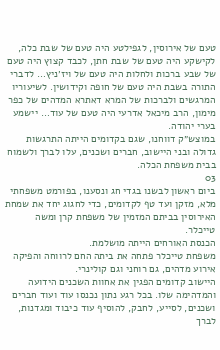טעם של אירוסין, לגפילטע היה טעם של שבת כלה, לקישקע היה טעם של שבת חתן, לכבד קצוץ היה טעם של שבע ברכות ולחלות היה טעם של ויז׳ניץ… לדברי התורה בשבת היה טעם של חופה וקידושין. לשיעוריו המרגשים ולברכות של המרא דאתרא המדהים של כפר מימון, הרב מיכאל אדרעי היה טעם של עוד… יישמע בערי יהודה.
במוצש״ק דווחנו, שגם בקדומים הייתה התרגשות גדולה ובני היישוב, חברים ושכנים, עלו לברך ולשמוח בבית משפחת הכלה.
03
ביום ראשון לבשנו בגדי חג ונסענו, בפורמט משפחתי מלא, מזקן ועד טף לקדומים, כדי לחגוג יחד את שמחת האירוסין בביתם המזמין של משפחת קרן ומשה טייכלר.
הכנסת האורחים הייתה מושלמת.
משפחת טייכלר פתחה את ביתה החם לרווחה והפיקה אירוע מדהים, גם רוחני וגם קולינרי.
היישוב קדומים הפגין את אחוות השכנים הידועה והמדהימה שלו. בכל רגע נתון נכנסו עוד ועוד חברים ושכנים, לסייע, לחבק, להוסיף עוד כיבוד ומגדנות, לברך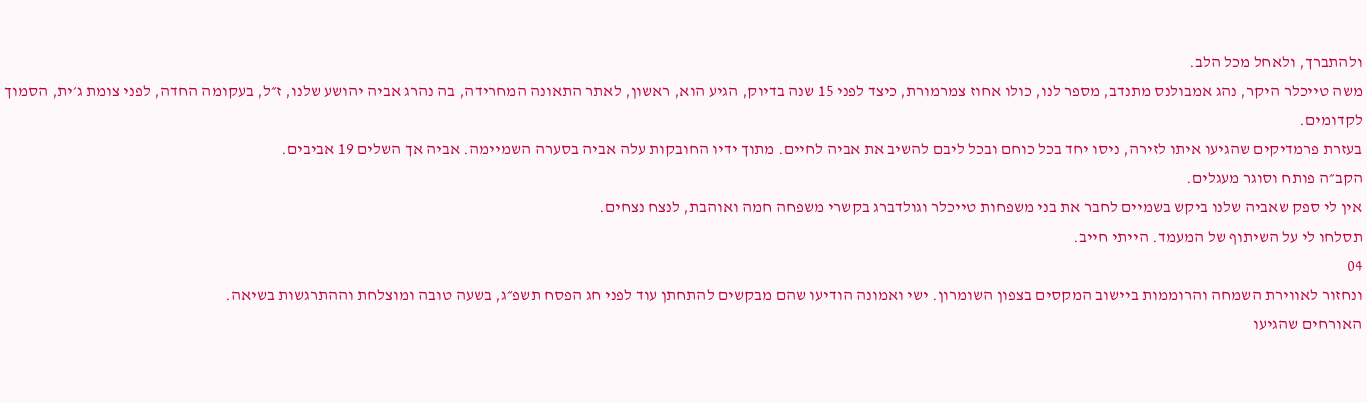ולהתברך, ולאחל מכל הלב.
משה טייכלר היקר, נהג אמבולנס מתנדב, מספר לנו, כולו אחוז צמרמורת, כיצד לפני 15 שנה בדיוק, הגיע הוא, ראשון, לאתר התאונה המחרידה, בה נהרג אביה יהושע שלנו, ז״ל, בעקומה החדה, לפני צומת ג׳ית, הסמוך לקדומים.
בעזרת פרמדיקים שהגיעו איתו לזירה, ניסו יחד בכל כוחם ובכל ליבם להשיב את אביה לחיים. מתוך ידיו החובקות עלה אביה בסערה השמיימה. אביה אך השלים 19 אביבים.
הקב״ה פותח וסוגר מעגלים.
אין לי ספק שאביה שלנו ביקש בשמיים לחבר את בני משפחות טייכלר וגולדברג בקשרי משפחה חמה ואוהבת, לנצח נצחים.
תסלחו לי על השיתוף של המעמד. הייתי חייב.
04
ונחזור לאווירת השמחה והרוממות ביישוב המקסים בצפון השומרון. ישי ואמונה הודיעו שהם מבקשים להתחתן עוד לפני חג הפסח תשפ״ג, בשעה טובה ומוצלחת וההתרגשות בשיאה.
האורחים שהגיעו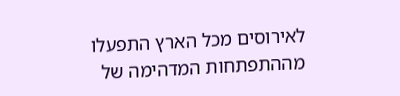לאירוסים מכל הארץ התפעלו מההתפתחות המדהימה של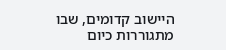היישוב קדומים, שבו מתגוררות כיום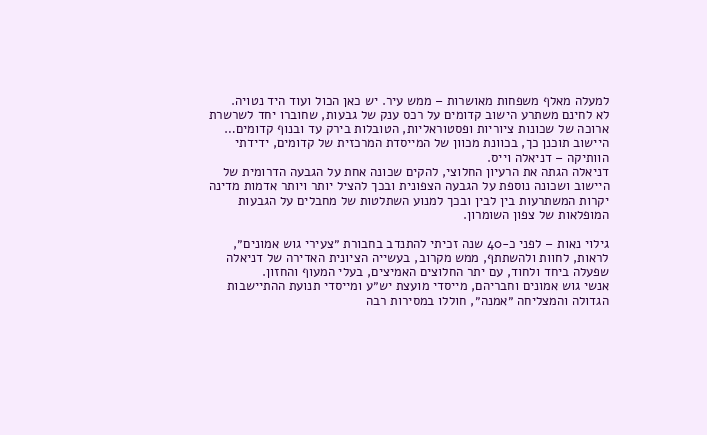למעלה מאלף משפחות מאושרות – ממש עיר. יש כאן הכול ועוד היד נטויה.
לא לחינם משתרע הישוב קדומים על רכס ענק של גבעות, שחוברו יחד לשרשרת ארוכה של שכונות ציוריות ופסטוראליות, הטובלות בירק עד ובנוף קדומים…
היישוב תוכנן כך, בכוונת מכוון של המייסדת המרכזית של קדומים, ידידתי הוותיקה – דניאלה וייס.
דניאלה הגתה את הרעיון החלוצי, להקים שכונה אחת על הגבעה הדרומית של היישוב ושכונה נוספת על הגבעה הצפונית ובכך להציל יותר ויותר אדמות מדינה יקרות המשתרעות בין לבין ובכך למנוע השתלטות של מחבלים על הגבעות המופלאות של צפון השומרון.

גילוי נאות – לפני כ-40 שנה זכיתי להתנדב בחבורת ״צעירי גוש אמונים״, לראות, לחוות ולהשתתף, ממש מקרוב, בעשייה הציונית האדירה של דניאלה שפעלה ביחד ולחוד, עם יתר החלוצים האמיצים, בעלי המעוף והחזון.
אנשי גוש אמונים וחבריהם, מייסדי מועצת יש״ע ומייסדי תנועת ההתיישבות הגדולה והמצליחה ״אמנה״, חוללו במסירות רבה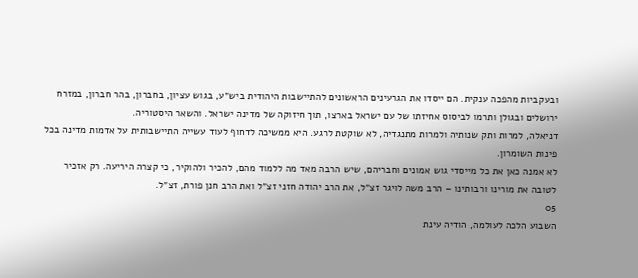ובעקביות מהפכה ענקית. הם ייסדו את הגרעינים הראשונים להתיישבות היהודית ביש״ע, בגוש עציון, בחברון, בהר חברון, במזרח ירושלים ובגולן ותרמו לביסוס אחיזתו של עם ישראל בארצו, תוך חיזוקה של מדינה ישראל. והשאר היסטוריה.
דניאלה, למרות ותק שנותיה ולמרות מתנגדיה, לא שוקטת לרגע. היא ממשיכה לדחוף לעוד עשייה התיישבותית על אדמות מדינה בכל פינות השומרון.
לא אמנה כאן את כל מייסדי גוש אמונים וחבריהם, שיש הרבה מאד מה ללמוד מהם, להכיר ולהוקיר, כי קצרה היריעה. רק אזכיר לטובה את מורינו ורבותינו – הרב משה לויגר זצ״ל, את הרב יהודה חזני זצ״ל ואת הרב חנן פורת, זצ״ל.
05
השבוע הלכה לעולמה, הודיה עינת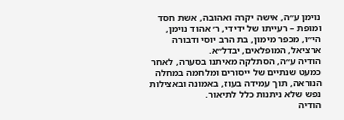נוימן ע״ה, אישה יקרה ואהובה, אשת חסד ומופת – רעייתו של ידידי, ר׳ אהוד נוימן, הי״ו, מכפר מימון, בת הרב יוסי ודבורה ארציאל, המופלאים, יבדל״א.
הודיה ע״ה, הסתלקה מאיתנו בסערה, לאחר כמעט שנתיים של ייסורים ומלחמה במחלה הנוראה, תוך עמידה בעוז, באמונה ובאצילות נפש שלא ניתנות כלל לתיאור.
הודיה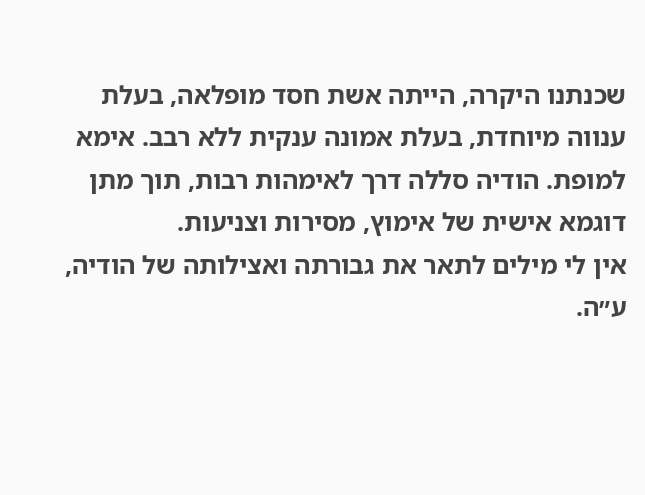שכנתנו היקרה, הייתה אשת חסד מופלאה, בעלת ענווה מיוחדת, בעלת אמונה ענקית ללא רבב. אימא למופת. הודיה סללה דרך לאימהות רבות, תוך מתן דוגמא אישית של אימוץ, מסירות וצניעות.
אין לי מילים לתאר את גבורתה ואצילותה של הודיה, ע״ה.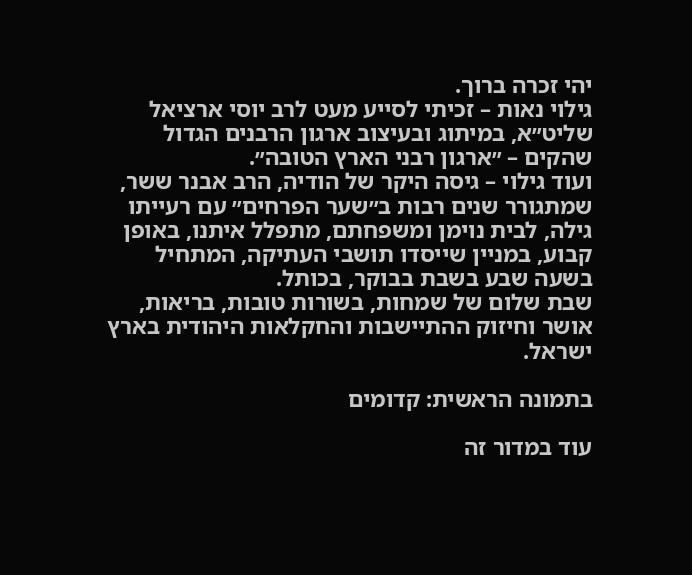יהי זכרה ברוך.
גילוי נאות – זכיתי לסייע מעט לרב יוסי ארציאל שליט״א, במיתוג ובעיצוב ארגון הרבנים הגדול שהקים – ״ארגון רבני הארץ הטובה״.
ועוד גילוי – גיסה היקר של הודיה, הרב אבנר ששר, שמתגורר שנים רבות ב״שער הפרחים״ עם רעייתו גילה, לבית נוימן ומשפחתם, מתפלל איתנו, באופן קבוע, במניין שייסדו תושבי העתיקה, המתחיל בשעה שבע בשבת בבוקר, בכותל.
שבת שלום של שמחות, בשורות טובות, בריאות, אושר וחיזוק ההתיישבות והחקלאות היהודית בארץ ישראל.

בתמונה הראשית: קדומים

עוד במדור זה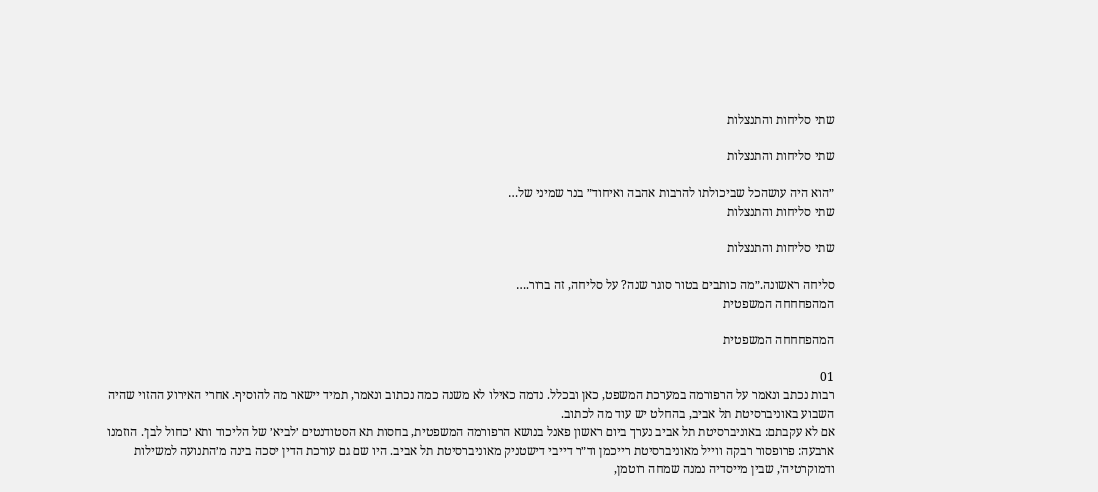שתי סליחות והתנצלות

שתי סליחות והתנצלות

״הוא היה עושהכל שביכולתו להרבות אהבה ואיחוד״ בנר שמיני של…
שתי סליחות והתנצלות

שתי סליחות והתנצלות

סליחה ראשונה.״מה כותבים בטור סוגר שנה? על סליחה, זה ברור.…
המהפחחחה המשפטית

המהפחחחה המשפטית

01
רבות נכתב ונאמר על הרפורמה במערכת המשפט, כאן ובכלל. נדמה כאילו לא משנה כמה נכתוב ונאמר, תמיד יישאר מה להוסיף. אחרי האירוע ההזוי שהיה השבוע באוניברסיטת תל אביב, בהחלט יש עוד מה לכתוב.
אם לא עקבתם: באוניברסיטת תל אביב נערך ביום ראשון פאנל בנושא הרפורמה המשפטית, בחסות תא הסטודנטים ׳לביא׳ של הליכוד ותא ׳כחול לבן׳. הוזמנו ארבעה: פרופסור רבקה ווייל מאוניברסיטת רייכמן וד״ר דייבי דישטניק מאוניברסיטת תל אביב. היו שם גם עורכת הדין יסכה בינה מ׳התנועה למשילות ודמוקרטיה׳, שבין מייסדיה נמנה שמחה רוטמן,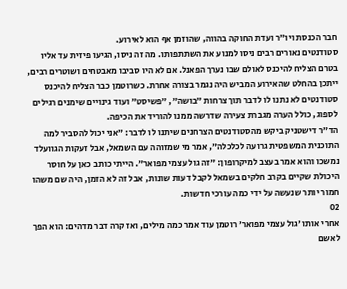חבר הכנסת ויו״ר ועדת החוקה בהווה, שהוזמן אף הוא לאירוע.
סטודנטים נאורים רבים ניסו למנוע את השתתפותו. מה זה ניסו, הגיעו פיזית עד אליו בטרם הצליח להיכנס לאולם שבו נערך הפאנל. אם לא היו סביבו מאבטחים ושוטרים רבים, ייתכן בהחלט שהאירוע המביש היה נגמר בצורה אחרת. כשרוטמן כבר הצליח להיכנס סטודנטים לא נתנו לו לדבר תוך צרחות ״בושה״, ״פשיסט״ ועוד גינויים שימנים רגילים לספוג, כולל הערה מגברת צעירה שדרשה ממנו להוריד את הכיפה.
הד״ר דישטניק ביקש מהסטודנטים הצרחנים שיתנו לו לדבר: ״אני יכול להסביר למה התוכנית המשפטית גרועה לכלכלה״, אמר מי שמזוהה עם השמאל, אבל זעקות הגוועלד נמשכו והוא אמר בעצב למיקרופון: ״זה גול עצמי מפואר״. הייתי כותב כאן על חוסר היכולת שקיים בקרב חלקים בשמאל לקבל דעות שונות, אבל זה לא הזמן, היה שם משהו חמור יותר שנעשה על ידי כמה עורכי חדשות.
02
אחרי אותו ׳גול עצמי מפואר׳ רוטמן עוד אמר כמה מילים, ואז קרה דבר מדהים: הוא הפך לאשם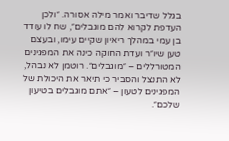בגלל שדיבר ואמר מילה אסורה. ״ולכן העדפת לקרוא להם מוגבלים״, שח לו עודד בן עמי במהלך ריאיון שקיים עימו, ובעצם טען שיו״ר ועדת החוקה כינה את המפגינים המטורללים – ״מוגבלים״. רוטמן לא נבהל, לא התנצל והסביר כי תיאר את היכולת של המפגינים לטעון – ״אתם מוגבלים בטיעון שלכם״.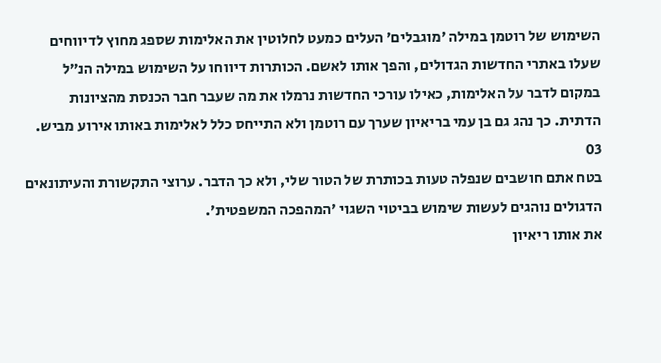השימוש של רוטמן במילה ׳מוגבלים׳ העלים כמעט לחלוטין את האלימות שספג מחוץ לדיווחים שעלו באתרי החדשות הגדולים, והפך אותו לאשם. הכותרות דיווחו על השימוש במילה הנ״ל במקום לדבר על האלימות, כאילו עורכי החדשות נרמלו את מה שעבר חבר הכנסת מהציונות הדתית. כך נהג גם בן עמי בריאיון שערך עם רוטמן ולא התייחס כלל לאלימות באותו אירוע מביש.
03
בטח אתם חושבים שנפלה טעות בכותרת של הטור שלי, ולא כך הדבר. ערוצי התקשורת והעיתונאים הדגולים נוהגים לעשות שימוש בביטוי השגוי ׳המהפכה המשפטית׳.
את אותו ריאיון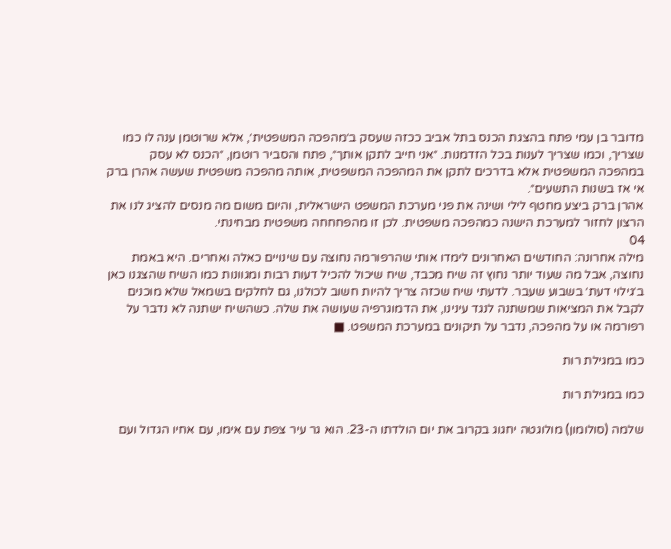מדובר בן עמי פתח בהצגת הכנס בתל אביב ככזה שעסק ב׳מהפכה המשפטית׳, אלא שרוטמן ענה לו כמו שצריך, וכמו שצריך לענות בכל הזדמנות. ״אני חייב לתקן אותך״, פתח והסביר רוטמן, ״הכנס לא עסק במהפכה המשפטית אלא בדרכים לתקן את המהפכה המשפטית, אותה מהפכה משפטית שעשה אהרן ברק אי אז בשנות התשעים״.
אהרן ברק ביצע מחטף לילי ושינה את פני מערכת המשפט הישראלית, והיום משום מה מנסים להציג לנו את הרצון לחזור למערכת הישנה כמהפכה משפטית. לכן זו מהפחחחה משפטית מבחינתי.
04
מילה אחרונה: החודשים האחרונים לימדו אותי שהרפורמה נחוצה עם שינויים כאלה ואחרים. היא באמת נחוצה, אבל מה שעוד יותר נחוץ זה שיח מכבד, שיח שיכול להכיל דעות רבות ומגוונות כמו השיח שהצגנו כאן ב׳גילוי דעת׳ בשבוע שעבר. לדעתי שיח שכזה צריך להיות חשוב לכולנו, גם לחלקים בשמאל שלא מוכנים לקבל את המציאות שמשתנה לנגד עינינו, את הדמוגרפיה שעושה את שלה. כשהשיח ישתנה לא נדבר על רפורמה או על מהפכה, נדבר על תיקונים במערכת המשפט. ■

כמו במגילת רות

כמו במגילת רות

שלמה (סולומון) מולוגטה יחגוג בקרוב את יום הולדתו ה-23. הוא גר עיר צפת עם אימו, עם אחיו הגדול ועם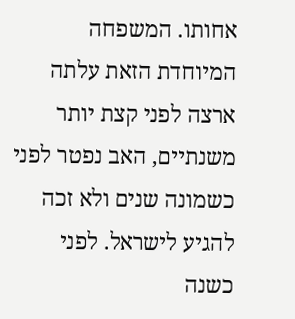אחותו. המשפחה המיוחדת הזאת עלתה ארצה לפני קצת יותר משנתיים, האב נפטר לפני כשמונה שנים ולא זכה להגיע לישראל. לפני כשנה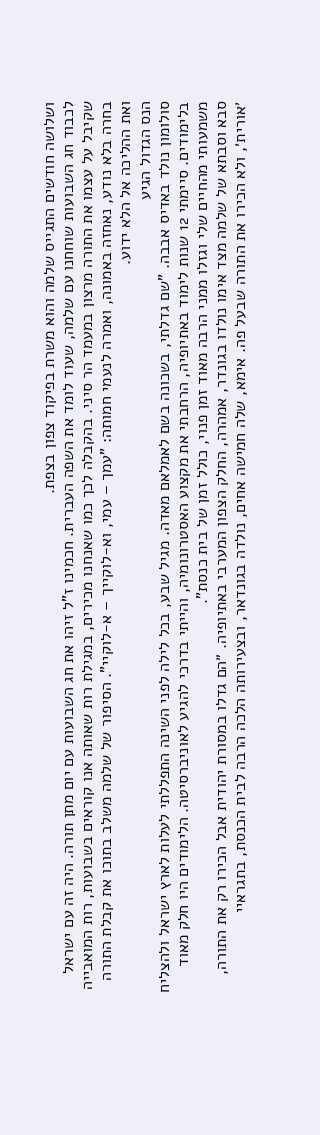ושלושה חודשים התגייס שלמה והוא משרת בפיקוד צפון בצפת.
לכבוד חג השבועות שוחחנו עם שלמה, שעוד לומד את השפה העברית. חכמינו ז"ל זיהו את חג השבועות עם יום מתן תורה. היה זה עם ישראל שקיבל על עצמו את התורה מרצון במעמד הר סיני. בהקבלה לכך כמו שאנחנו מכירים, במגילת רות שאותה אנו קוראים בשבועות, רות המואבייה בחרה בלא נודע, נאחזה באמונה, ואמרה לנעמי חמותה: "עמך – עמי, וא-לוקייך – א-לוקיי". הסיפור של שלמה משלב בתוכו את קבלת התורה ואת ההליכה אל הלא ידוע.
הנס הגדול הגיע
סולומון נולד באדיס אבבה. "שם גדלתי, בשכונה בשם לאמלאם מאדה. מגיל שבע, בכל לילה לפני השינה התפללתי לעלות לארץ ישראל ולהצליח בלימודים. סיימתי 12 שנות לימוד באתיופיה, הרחבתי את מקצוע האסטרונומיה, והייתי בדרכי להגיע לאוניברסיטה. הלימודים היו חלק מאוד משמעותי מהחיים שלי וגזלו ממני הרבה מאוד זמן פנוי, כולל זמן של בית כנסת".
סבא וסבתא של שלמה מצד אימו נולדו בגונדר, אמהרה, החלק הצפון המערבי באתיופיה. ״הם גדלו במסורת יהודית אבל הכירו רק את התורה, ׳אורית׳, ולא הכירו את התורה שבעל פה. אימא, שלה חמישה אחים, נולדה בגונדאר, ובצעירותה הלכה הרבה לבית הכנסת, בתגראיי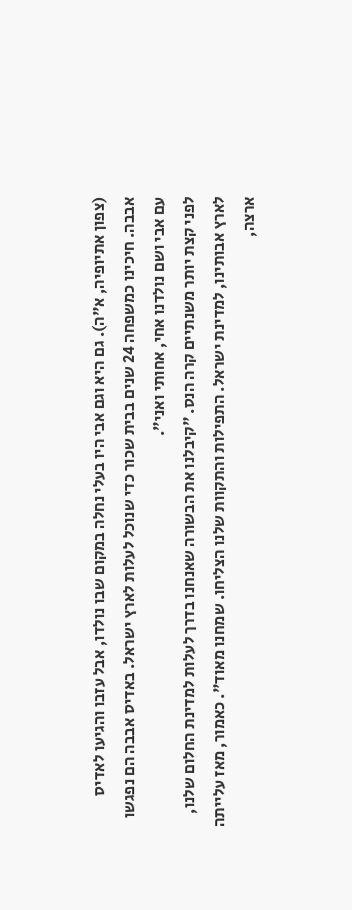(צפון אתיופיה, א"ה). גם היא וגם אבי היו בעלי נחלה במקום שבו נולדו, אבל עזבו והגיעו לאדיס אבבה. חיכינו כמשפחה 24 שנים בבית שכור כדי שנוכל לעלות לארץ ישראל. באדיס אבבה הם נפגשו עם אבי ושם נולדנו אחי, אחותי ואני".
לפני קצת יותר משנתיים קרה הנס. "קיבלנו את הבשורה שאנחנו בדרך לעלות למדינת החלום שלנו, לארץ אבותינו, למדינת ישראל. התפילות והתקוות שלנו הצליחו. שמחנו מאוד". כאמור, מאז עלייתה ארצה,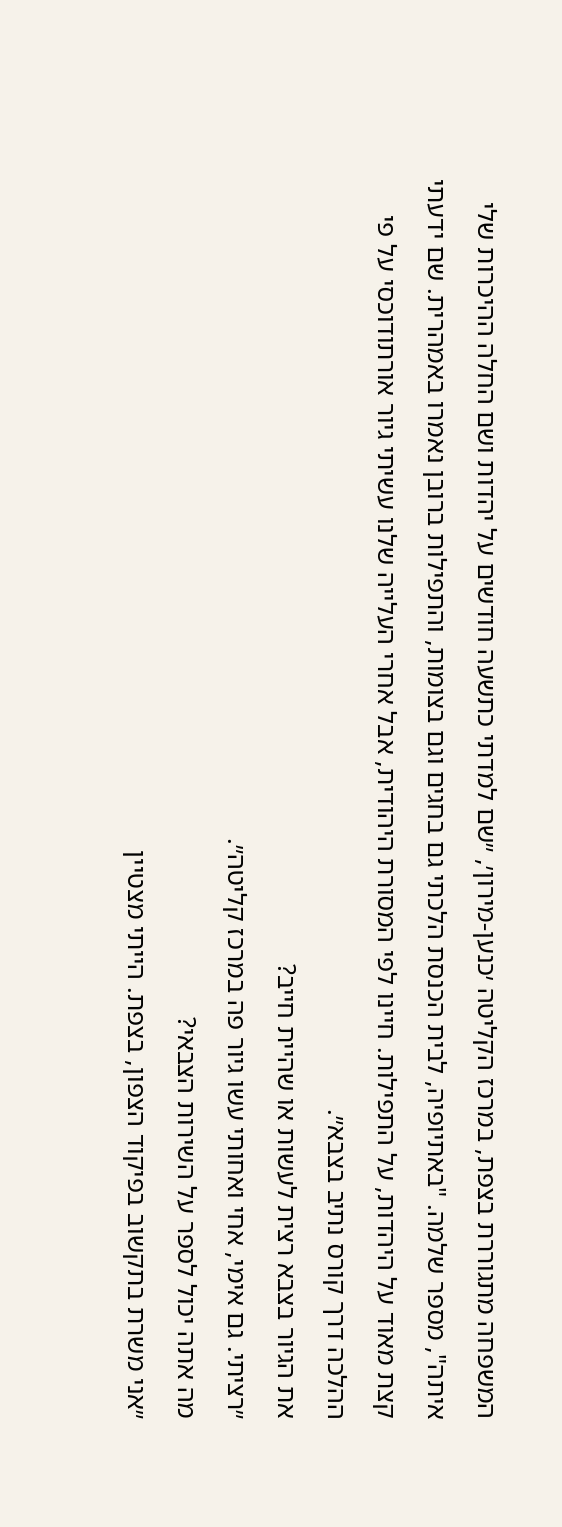המשפחה מתגוררת בצפת, במרכז הקליטה ׳כנען-מירון׳, ״שם למדתי כתשעה חודשים על יהדות ושם החלה ההיכרות שלי איתה", מספר שלמה. "באתיופיה, לבית הכנסת הלכתי גם בחגים וגם בצומות, והתפילות ברובן נאמרו באמהרית. שם ידעתי קצת מאוד על היהדות, על התפילות. חיינו לפי המסורת היהודית, אבל אחרי העלייה שלנו עשיתי גיור אורתודוכסי על פי ההלכה דרך קורס נתיב בצבא״.
את הגיור בצבא רצית לעשות או שהיית חייב?
״רציתי. גם אימי, אחי ואחותי עשו גיור פה במרכז קליטה״.
מה אתה יכול לספר על השירות הצבאי?
״אני משרת בתקשוב בפיקוד הצפון, בצפת. הייתי מצטיין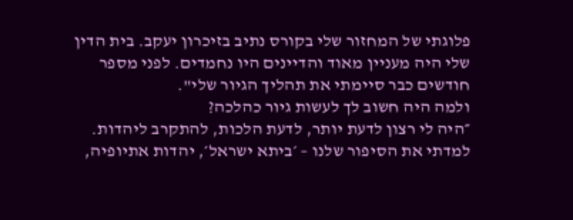פלוגתי של המחזור שלי בקורס נתיב בזיכרון יעקב. בית הדין שלי היה מעניין מאוד והדיינים היו נחמדים. לפני מספר חודשים כבר סיימתי את תהליך הגיור שלי".
ולמה היה חשוב לך לעשות גיור כהלכה?
״היה לי רצון לדעת יותר, לדעת הלכות, להתקרב ליהדות. למדתי את הסיפור שלנו – ׳ביתא ישראל׳, יהדות אתיופיה,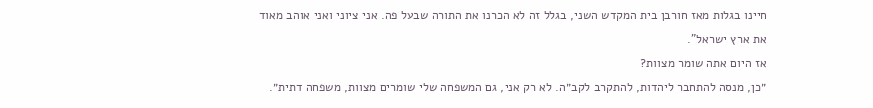חיינו בגלות מאז חורבן בית המקדש השני, בגלל זה לא הכרנו את התורה שבעל פה. אני ציוני ואני אוהב מאוד את ארץ ישראל".
אז היום אתה שומר מצוות?
״כן, מנסה להתחבר ליהדות, להתקרב לקב״ה. לא רק אני, גם המשפחה שלי שומרים מצוות, משפחה דתית״.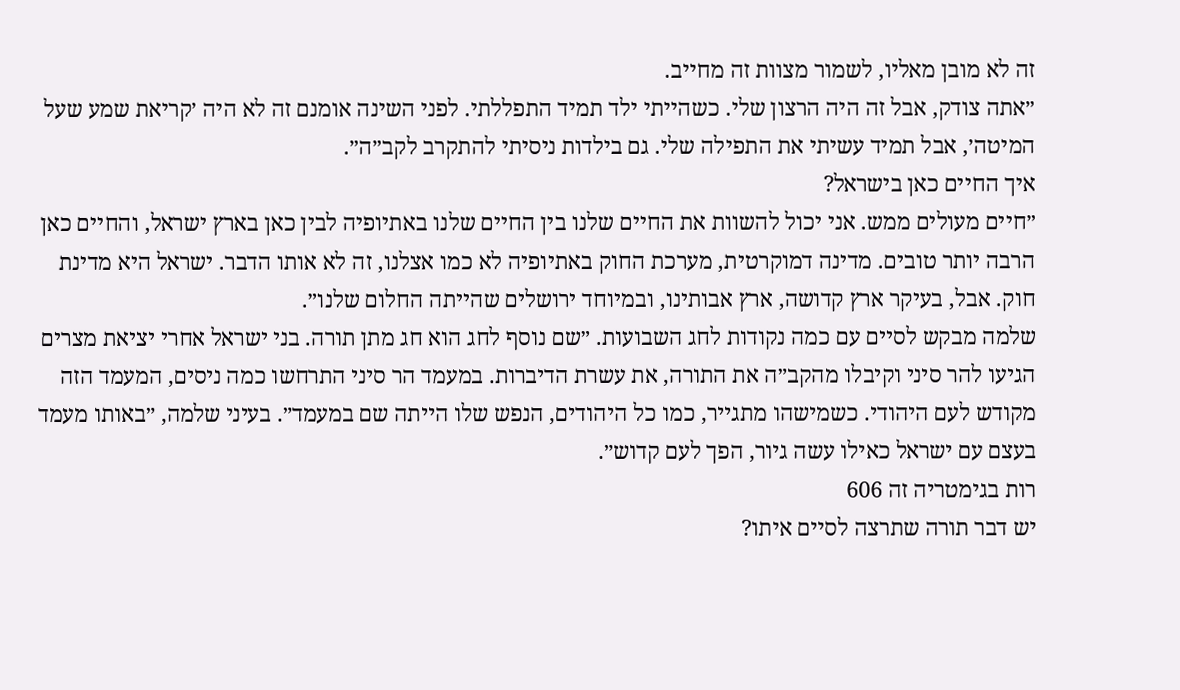זה לא מובן מאליו, לשמור מצוות זה מחייב.
״אתה צודק, אבל זה היה הרצון שלי. כשהייתי ילד תמיד התפללתי. לפני השינה אומנם זה לא היה ׳קריאת שמע שעל המיטה׳, אבל תמיד עשיתי את התפילה שלי. גם בילדות ניסיתי להתקרב לקב״ה״.
איך החיים כאן בישראל?
״חיים מעולים ממש. אני יכול להשוות את החיים שלנו בין החיים שלנו באתיופיה לבין כאן בארץ ישראל, והחיים כאן הרבה יותר טובים. מדינה דמוקרטית, מערכת החוק באתיופיה לא כמו אצלנו, זה לא אותו הדבר. ישראל היא מדינת חוק. אבל, בעיקר ארץ קדושה, ארץ אבותינו, ובמיוחד ירושלים שהייתה החלום שלנו״.
שלמה מבקש לסיים עם כמה נקודות לחג השבועות. ״שם נוסף לחג הוא חג מתן תורה. בני ישראל אחרי יציאת מצרים הגיעו להר סיני וקיבלו מהקב״ה את התורה, את עשרת הדיברות. במעמד הר סיני התרחשו כמה ניסים, המעמד הזה מקודש לעם היהודי. כשמישהו מתגייר, כמו כל היהודים, הנפש שלו הייתה שם במעמד״. בעיני שלמה, ״באותו מעמד בעצם עם ישראל כאילו עשה גיור, הפך לעם קדוש״.
רות בגימטריה זה 606
יש דבר תורה שתרצה לסיים איתו?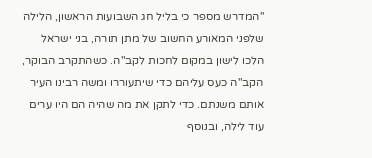"המדרש מספר כי בליל חג השבועות הראשון, הלילה שלפני המאורע החשוב של מתן תורה, בני ישראל הלכו לישון במקום לחכות לקב"ה. כשהתקרב הבוקר, הקב"ה כעס עליהם כדי שיתעוררו ומשה רבינו העיר אותם משנתם. כדי לתקן את מה שהיה הם היו ערים עוד לילה, ובנוסף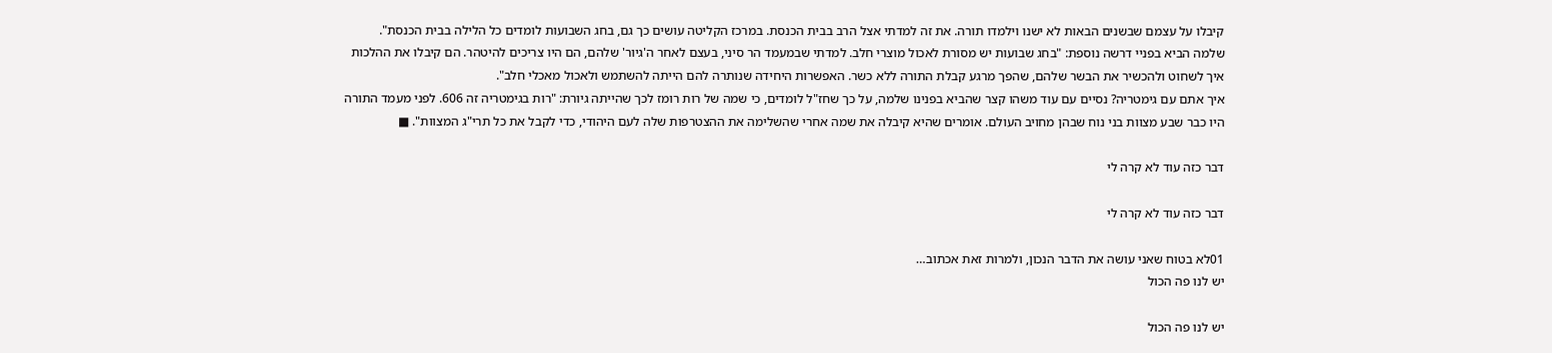קיבלו על עצמם שבשנים הבאות לא ישנו וילמדו תורה. את זה למדתי אצל הרב בבית הכנסת. במרכז הקליטה עושים כך גם, בחג השבועות לומדים כל הלילה בבית הכנסת".
שלמה הביא בפניי דרשה נוספת: "בחג שבועות יש מסורת לאכול מוצרי חלב. למדתי שבמעמד הר סיני, בעצם לאחר ה'גיור' שלהם, הם היו צריכים להיטהר. הם קיבלו את ההלכות איך לשחוט ולהכשיר את הבשר שלהם, שהפך מרגע קבלת התורה ללא כשר. האפשרות היחידה שנותרה להם הייתה להשתמש ולאכול מאכלי חלב".
איך אתם עם גימטריה? נסיים עם עוד משהו קצר שהביא בפנינו שלמה, על כך שחז"ל לומדים, כי שמה של רות רומז לכך שהייתה גיורת: "רות בגימטריה זה 606. לפני מעמד התורה היו כבר שבע מצוות בני נוח שבהן מחויב העולם. אומרים שהיא קיבלה את שמה אחרי שהשלימה את ההצטרפות שלה לעם היהודי, כדי לקבל את כל תרי"ג המצוות". ■

דבר כזה עוד לא קרה לי

דבר כזה עוד לא קרה לי

01לא בטוח שאני עושה את הדבר הנכון, ולמרות זאת אכתוב…
יש לנו פה הכול

יש לנו פה הכול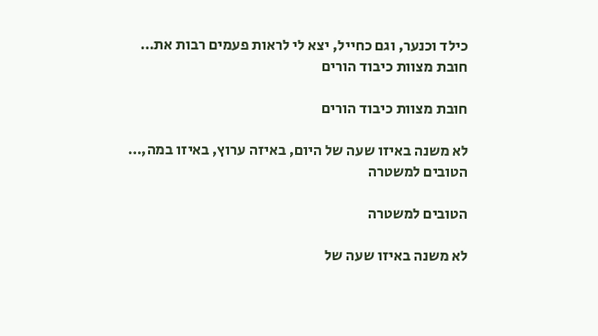כילד וכנער, וגם כחייל, יצא לי לראות פעמים רבות את…
חובת מצוות כיבוד הורים

חובת מצוות כיבוד הורים

לא משנה באיזו שעה של היום, באיזה ערוץ, באיזו במה,…
הטובים למשטרה

הטובים למשטרה

לא משנה באיזו שעה של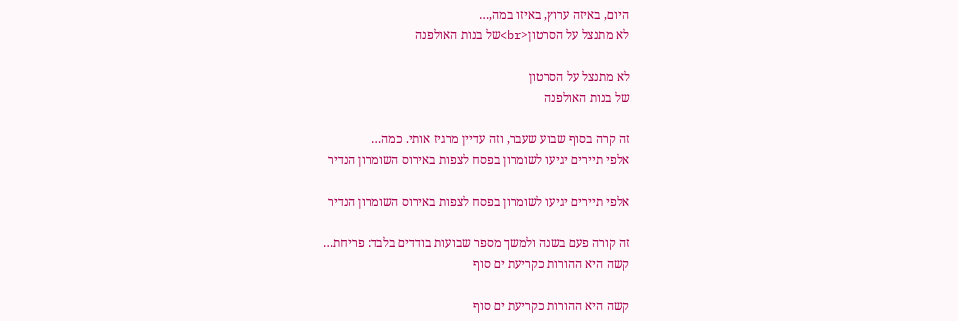היום, באיזה ערוץ, באיזו במה,…
לא מתנצל על הסרטון<br>של בנות האולפנה

לא מתנצל על הסרטון
של בנות האולפנה

זה קרה בסוף שבוע שעבר, וזה עדיין מרגיז אותי. כמה…
אלפי תיירים יגיעו לשומרון בפסח לצפות באירוס השומרון הנדיר

אלפי תיירים יגיעו לשומרון בפסח לצפות באירוס השומרון הנדיר

זה קורה פעם בשנה ולמשך מספר שבועות בודדים בלבד: פריחת…
קשה היא ההורות כקריעת ים סוף

קשה היא ההורות כקריעת ים סוף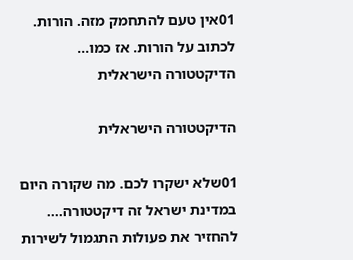01אין טעם להתחמק מזה. הורות. לכתוב על הורות. אז כמו…
הדיקטטורה הישראלית

הדיקטטורה הישראלית

01שלא ישקרו לכם. מה שקורה היום במדינת ישראל זה דיקטטורה.…
להחזיר את פעולות התגמול לשירות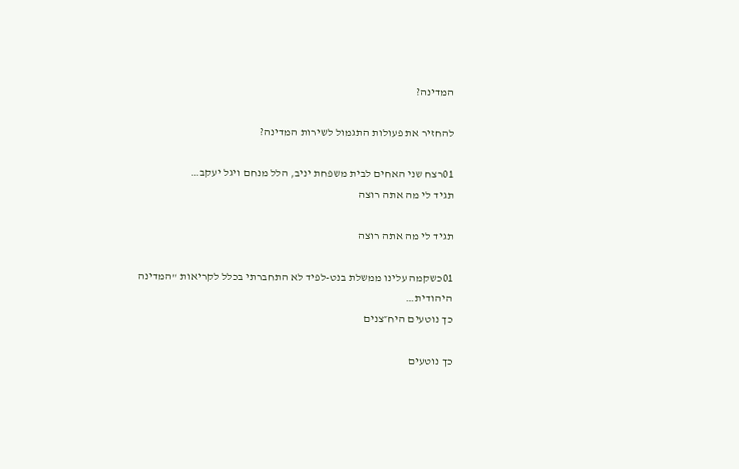המדינה?

להחזיר את פעולות התגמול לשירות המדינה?

01רצח שני האחים לבית משפחת יניב, הלל מנחם ויגל יעקב…
תגיד לי מה אתה רוצה

תגיד לי מה אתה רוצה

01כשקמה עלינו ממשלת בנט-לפיד לא התחברתי בכלל לקריאות "המדינה היהודית…
כך נוטעים היח״צנים

כך נוטעים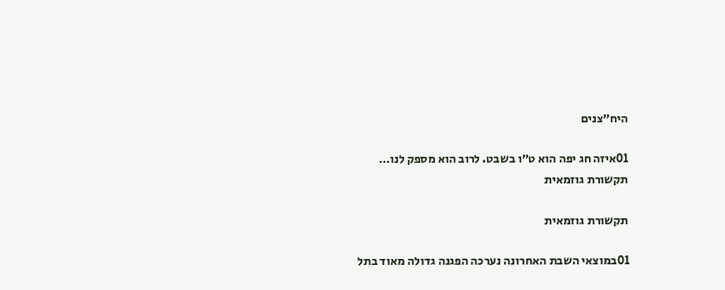היח״צנים

01איזה חג יפה הוא ט״ו בשבט. לרוב הוא מספק לנו…
תקשורת גוזמאית

תקשורת גוזמאית

01במוצאי השבת האחרונה נערכה הפגנה גדולה מאוד בתל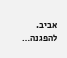אביב. להפגנה…